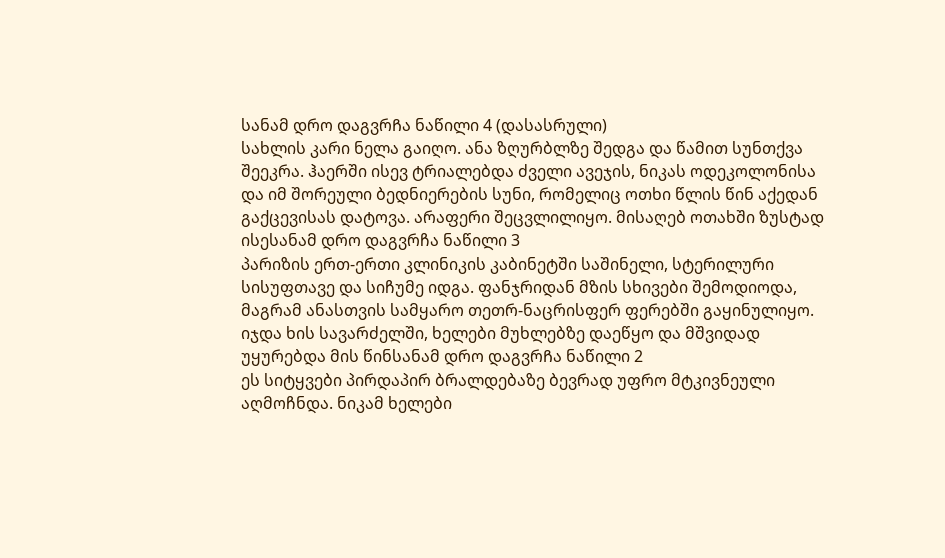სანამ დრო დაგვრᲩა ნაწილი 4 (დასასრული)
სახლის კარი ნელა გაიღო. ანა ზღურბლზე შედგა და წამით სუნთქვა შეეკრა. ჰაერში ისევ ტრიალებდა ძველი ავეჯის, ნიკას ოდეკოლონისა და იმ შორეული ბედნიერების სუნი, რომელიც ოთხი წლის წინ აქედან გაქცევისას დატოვა. არაფერი შეცვლილიყო. მისაღებ ოთახში ზუსტად ისესანამ დრო დაგვრჩა ნაწილი 3
პარიზის ერთ-ერთი კლინიკის კაბინეტში საშინელი, სტერილური სისუფთავე და სიჩუმე იდგა. ფანჯრიდან მზის სხივები შემოდიოდა, მაგრამ ანასთვის სამყარო თეთრ-ნაცრისფერ ფერებში გაყინულიყო. იჯდა ხის სავარძელში, ხელები მუხლებზე დაეწყო და მშვიდად უყურებდა მის წინსანამ დრო დაგვრᲩა ნაწილი 2
ეს სიტყვები პირდაპირ ბრალდებაზე ბევრად უფრო მტკივნეული აღმოჩნდა. ნიკამ ხელები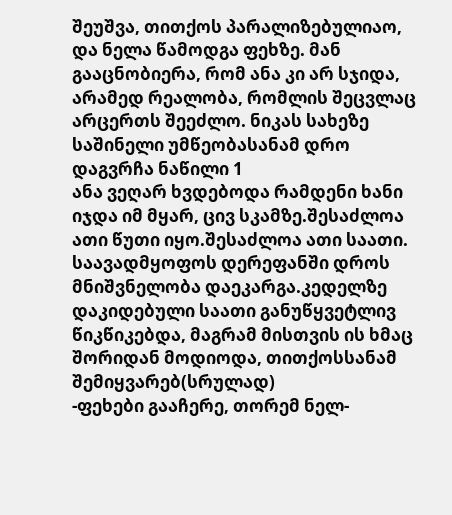შეუშვა, თითქოს პარალიზებულიაო, და ნელა წამოდგა ფეხზე. მან გააცნობიერა, რომ ანა კი არ სჯიდა, არამედ რეალობა, რომლის შეცვლაც არცერთს შეეძლო. ნიკას სახეზე საშინელი უმწეობასანამ დრო დაგვრჩა ნაწილი 1
ანა ვეღარ ხვდებოდა რამდენი ხანი იჯდა იმ მყარ, ცივ სკამზე.შესაძლოა ათი წუთი იყო.შესაძლოა ათი საათი. საავადმყოფოს დერეფანში დროს მნიშვნელობა დაეკარგა.კედელზე დაკიდებული საათი განუწყვეტლივ წიკწიკებდა, მაგრამ მისთვის ის ხმაც შორიდან მოდიოდა, თითქოსსანამ შემიყვარებ(სრულად)
-ფეხები გააჩერე, თორემ ნელ-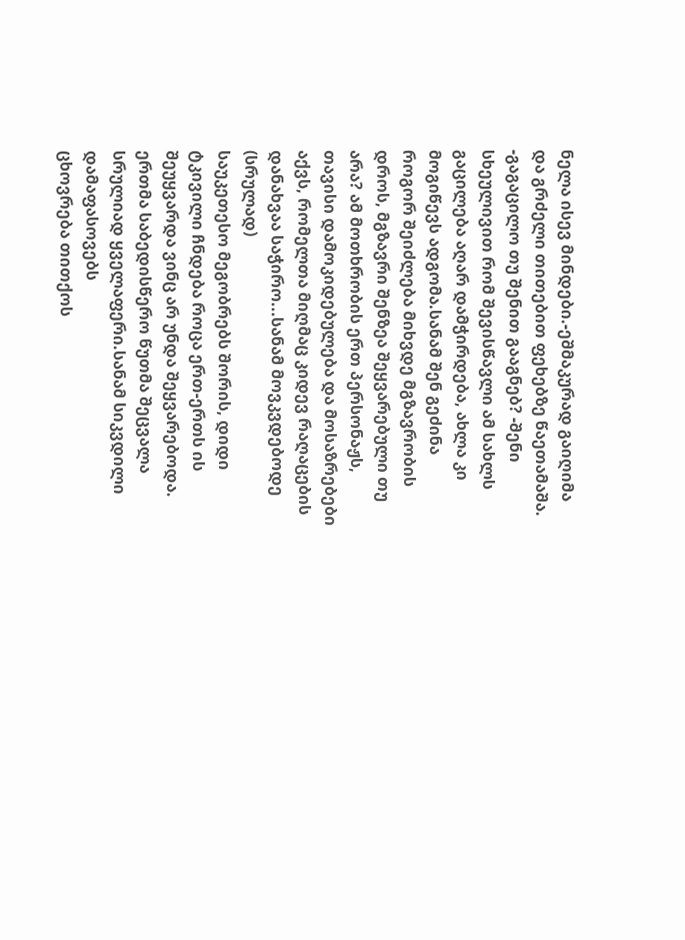ნელა ისევ მინდები.-ეშმაკურად გაიღიმა და გრძელი თითებით ფეხებზე წაეთამაშა. -გაგაცილო თუ შენით გააგნებ? -შენი სხეულივით რომ შევისწავლი ამ სახლს გაცილება აღარ დამჭირდება, ახლა კი მოგიწევს ადგომა.სანამ შენ გეძინა
როგორ შეიძლება მიხვდე მგზავრობის დროს, მგზავრი შენზეა შეყვარებული თუ არა? ამ მოთხრობის ერთ პერსონაჟს, თავისი დამოკიდებულება და მოსაზრებები აქვს, რომელთა მიღმაც კიდევ რაღაცების დანახვაა საჭირო...სანამ მოვკვდებოდე (სრულად)
საუკეთესო მეგობრებს შორის, დიდი ტკივილი ჩნდება როცა ერთ-ერთს ის შეუყვარდა ვინც არ უნდა შეყვარებოდა. ერთმა საბედისწერო წუთმა შეცვალა სრულიად ყველაფერი.სანამ სიკვდილი დამაფასოვებს
ცხოვრება თითქოს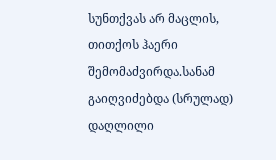სუნთქვას არ მაცლის, თითქოს ჰაერი შემომაძვირდა.სანამ გაიღვიძებდა (სრულად)
დაღლილი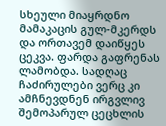სხეული მიაყრდნო მამაკაცის გულ-მკერდს და ორთავემ დაიწყეს ცეკვა. ფარდა გაფრენას ლამობდა. სადღაც ჩაძირულები ვერც კი ამჩნევდნენ ირგვლივ შემოპარულ ცეცხლის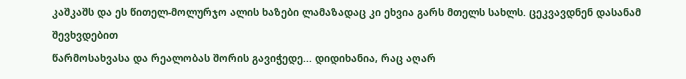კაშკაშს და ეს წითელ-მოლურჯო ალის ხაზები ლამაზადაც კი ეხვია გარს მთელს სახლს. ცეკვავდნენ დასანამ შევხვდებით
წარმოსახვასა და რეალობას შორის გავიჭედე... დიდიხანია, რაც აღარ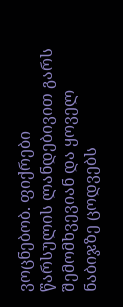ვოცნებობ. ფიქრები წარსულის ლანდებივით გარს შემომხვევიან და ყოველ ნაბიჯზე ცოდვებს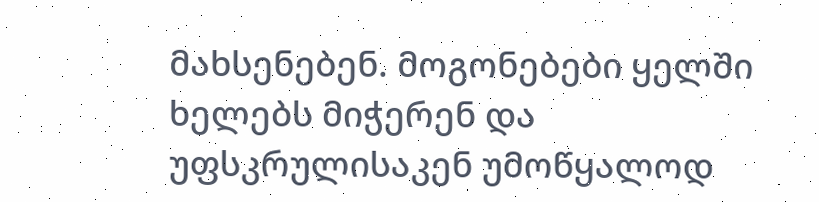მახსენებენ. მოგონებები ყელში ხელებს მიჭერენ და უფსკრულისაკენ უმოწყალოდ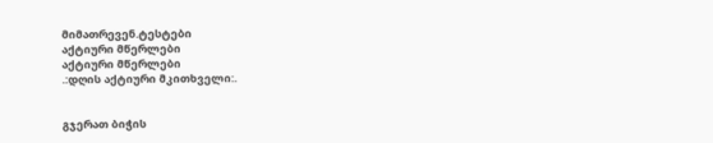მიმათრევენ.ტესტები
აქტიური მწერლები
აქტიური მწერლები
.:დღის აქტიური მკითხველი:.


გჯერათ ბიჭის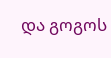და გოგოს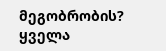მეგობრობის?
ყველა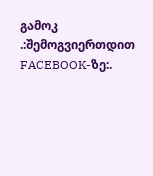გამოკ
.:შემოგვიერთდით FACEBOOK-ზე:.